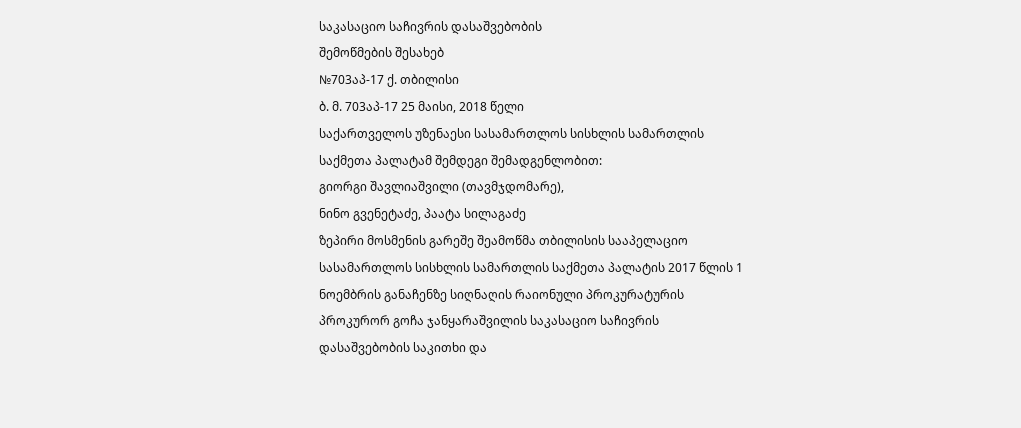საკასაციო საჩივრის დასაშვებობის
შემოწმების შესახებ
№703აპ-17 ქ. თბილისი
ბ. მ. 703აპ-17 25 მაისი, 2018 წელი
საქართველოს უზენაესი სასამართლოს სისხლის სამართლის საქმეთა პალატამ შემდეგი შემადგენლობით:
გიორგი შავლიაშვილი (თავმჯდომარე),
ნინო გვენეტაძე, პაატა სილაგაძე
ზეპირი მოსმენის გარეშე შეამოწმა თბილისის სააპელაციო სასამართლოს სისხლის სამართლის საქმეთა პალატის 2017 წლის 1 ნოემბრის განაჩენზე სიღნაღის რაიონული პროკურატურის პროკურორ გოჩა ჯანყარაშვილის საკასაციო საჩივრის დასაშვებობის საკითხი და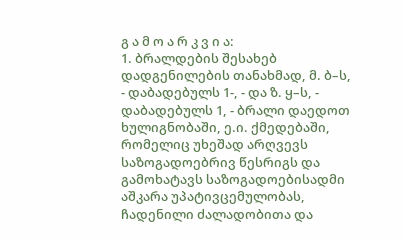გ ა მ ო ა რ კ ვ ი ა:
1. ბრალდების შესახებ დადგენილების თანახმად, მ. ბ–ს, - დაბადებულს 1-, - და ზ. ყ–ს, - დაბადებულს 1, - ბრალი დაედოთ ხულიგნობაში, ე.ი. ქმედებაში, რომელიც უხეშად არღვევს საზოგადოებრივ წესრიგს და გამოხატავს საზოგადოებისადმი აშკარა უპატივცემულობას, ჩადენილი ძალადობითა და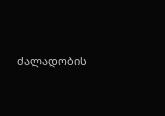ძალადობის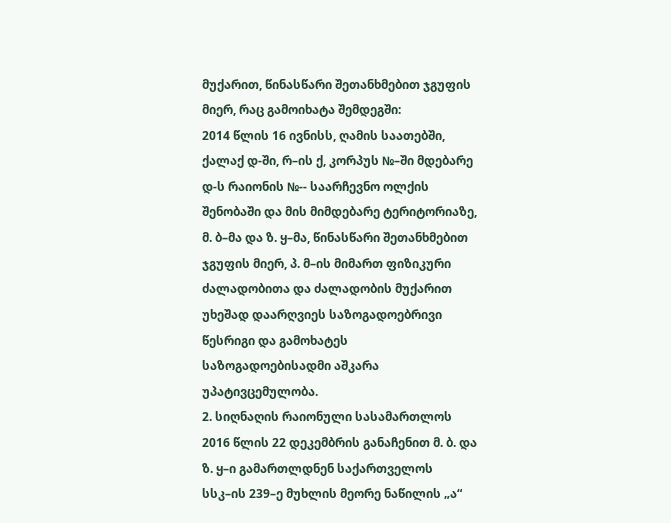მუქარით, წინასწარი შეთანხმებით ჯგუფის მიერ, რაც გამოიხატა შემდეგში:
2014 წლის 16 ივნისს, ღამის საათებში, ქალაქ დ-ში, რ–ის ქ, კორპუს №–ში მდებარე დ-ს რაიონის №-- საარჩევნო ოლქის შენობაში და მის მიმდებარე ტერიტორიაზე, მ. ბ–მა და ზ. ყ–მა, წინასწარი შეთანხმებით ჯგუფის მიერ, პ. მ–ის მიმართ ფიზიკური ძალადობითა და ძალადობის მუქარით უხეშად დაარღვიეს საზოგადოებრივი წესრიგი და გამოხატეს საზოგადოებისადმი აშკარა უპატივცემულობა.
2. სიღნაღის რაიონული სასამართლოს 2016 წლის 22 დეკემბრის განაჩენით მ. ბ. და ზ. ყ–ი გამართლდნენ საქართველოს სსკ–ის 239–ე მუხლის მეორე ნაწილის „ა“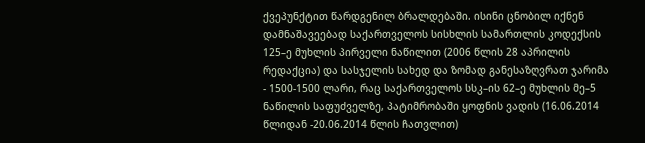ქვეპუნქტით წარდგენილ ბრალდებაში. ისინი ცნობილ იქნენ დამნაშავეებად საქართველოს სისხლის სამართლის კოდექსის 125–ე მუხლის პირველი ნაწილით (2006 წლის 28 აპრილის რედაქცია) და სასჯელის სახედ და ზომად განესაზღვრათ ჯარიმა - 1500-1500 ლარი, რაც საქართველოს სსკ–ის 62–ე მუხლის მე–5 ნაწილის საფუძველზე, პატიმრობაში ყოფნის ვადის (16.06.2014 წლიდან -20.06.2014 წლის ჩათვლით)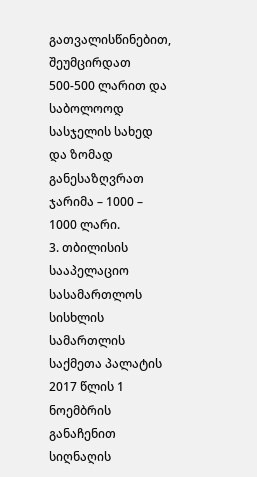გათვალისწინებით, შეუმცირდათ 500-500 ლარით და საბოლოოდ სასჯელის სახედ და ზომად განესაზღვრათ ჯარიმა – 1000 – 1000 ლარი.
3. თბილისის სააპელაციო სასამართლოს სისხლის სამართლის საქმეთა პალატის 2017 წლის 1 ნოემბრის განაჩენით სიღნაღის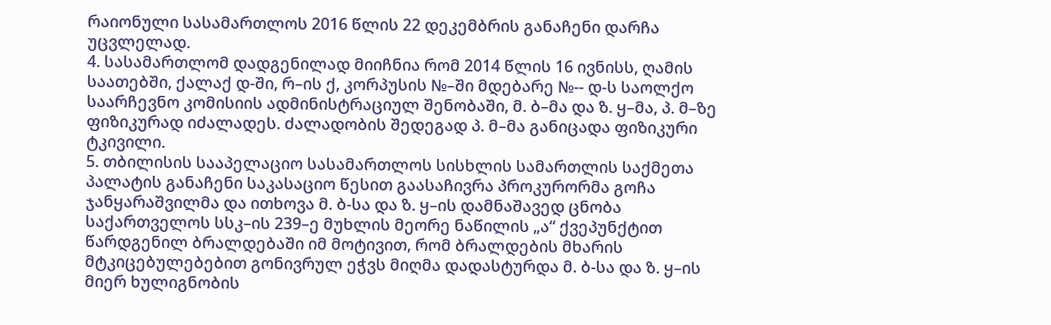რაიონული სასამართლოს 2016 წლის 22 დეკემბრის განაჩენი დარჩა უცვლელად.
4. სასამართლომ დადგენილად მიიჩნია რომ 2014 წლის 16 ივნისს, ღამის საათებში, ქალაქ დ-ში, რ–ის ქ, კორპუსის №–ში მდებარე №-- დ-ს საოლქო საარჩევნო კომისიის ადმინისტრაციულ შენობაში, მ. ბ–მა და ზ. ყ–მა, პ. მ–ზე ფიზიკურად იძალადეს. ძალადობის შედეგად პ. მ–მა განიცადა ფიზიკური ტკივილი.
5. თბილისის სააპელაციო სასამართლოს სისხლის სამართლის საქმეთა პალატის განაჩენი საკასაციო წესით გაასაჩივრა პროკურორმა გოჩა ჯანყარაშვილმა და ითხოვა მ. ბ-სა და ზ. ყ–ის დამნაშავედ ცნობა საქართველოს სსკ–ის 239–ე მუხლის მეორე ნაწილის „ა“ ქვეპუნქტით წარდგენილ ბრალდებაში იმ მოტივით, რომ ბრალდების მხარის მტკიცებულებებით გონივრულ ეჭვს მიღმა დადასტურდა მ. ბ-სა და ზ. ყ–ის მიერ ხულიგნობის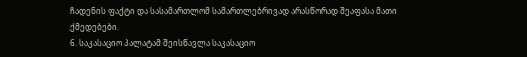ჩადენის ფაქტი და სასამართლომ სამართლებრივად არასწორად შეაფასა მათი ქმედებები.
6. საკასაციო პალატამ შეისწავლა საკასაციო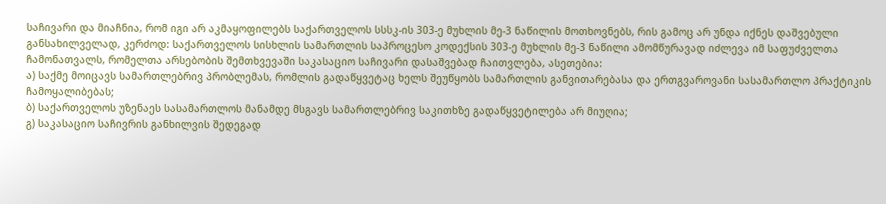საჩივარი და მიაჩნია, რომ იგი არ აკმაყოფილებს საქართველოს სსსკ-ის 303-ე მუხლის მე-3 ნაწილის მოთხოვნებს, რის გამოც არ უნდა იქნეს დაშვებული განსახილველად, კერძოდ: საქართველოს სისხლის სამართლის საპროცესო კოდექსის 303-ე მუხლის მე-3 ნაწილი ამომწურავად იძლევა იმ საფუძველთა ჩამონათვალს, რომელთა არსებობის შემთხვევაში საკასაციო საჩივარი დასაშვებად ჩაითვლება, ასეთებია:
ა) საქმე მოიცავს სამართლებრივ პრობლემას, რომლის გადაწყვეტაც ხელს შეუწყობს სამართლის განვითარებასა და ერთგვაროვანი სასამართლო პრაქტიკის ჩამოყალიბებას;
ბ) საქართველოს უზენაეს სასამართლოს მანამდე მსგავს სამართლებრივ საკითხზე გადაწყვეტილება არ მიუღია;
გ) საკასაციო საჩივრის განხილვის შედეგად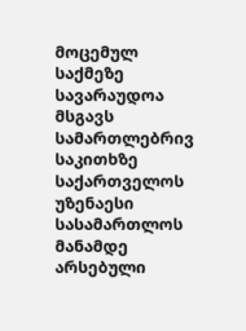მოცემულ საქმეზე სავარაუდოა მსგავს სამართლებრივ საკითხზე საქართველოს უზენაესი სასამართლოს მანამდე არსებული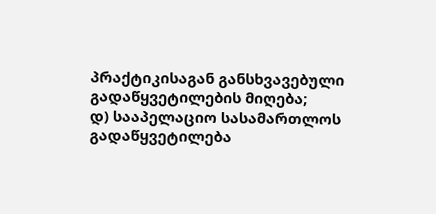პრაქტიკისაგან განსხვავებული გადაწყვეტილების მიღება;
დ) სააპელაციო სასამართლოს გადაწყვეტილება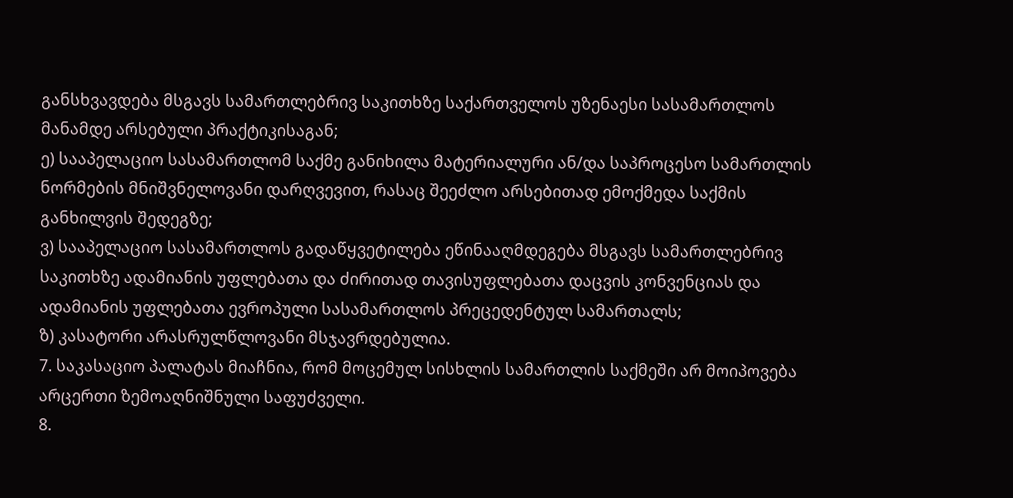განსხვავდება მსგავს სამართლებრივ საკითხზე საქართველოს უზენაესი სასამართლოს მანამდე არსებული პრაქტიკისაგან;
ე) სააპელაციო სასამართლომ საქმე განიხილა მატერიალური ან/და საპროცესო სამართლის ნორმების მნიშვნელოვანი დარღვევით, რასაც შეეძლო არსებითად ემოქმედა საქმის განხილვის შედეგზე;
ვ) სააპელაციო სასამართლოს გადაწყვეტილება ეწინააღმდეგება მსგავს სამართლებრივ საკითხზე ადამიანის უფლებათა და ძირითად თავისუფლებათა დაცვის კონვენციას და ადამიანის უფლებათა ევროპული სასამართლოს პრეცედენტულ სამართალს;
ზ) კასატორი არასრულწლოვანი მსჯავრდებულია.
7. საკასაციო პალატას მიაჩნია, რომ მოცემულ სისხლის სამართლის საქმეში არ მოიპოვება არცერთი ზემოაღნიშნული საფუძველი.
8.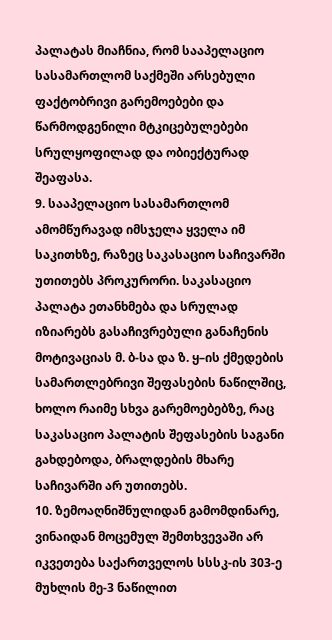პალატას მიაჩნია, რომ სააპელაციო სასამართლომ საქმეში არსებული ფაქტობრივი გარემოებები და წარმოდგენილი მტკიცებულებები სრულყოფილად და ობიექტურად შეაფასა.
9. სააპელაციო სასამართლომ ამომწურავად იმსჯელა ყველა იმ საკითხზე, რაზეც საკასაციო საჩივარში უთითებს პროკურორი. საკასაციო პალატა ეთანხმება და სრულად იზიარებს გასაჩივრებული განაჩენის მოტივაციას მ. ბ-სა და ზ. ყ–ის ქმედების სამართლებრივი შეფასების ნაწილშიც, ხოლო რაიმე სხვა გარემოებებზე, რაც საკასაციო პალატის შეფასების საგანი გახდებოდა, ბრალდების მხარე საჩივარში არ უთითებს.
10. ზემოაღნიშნულიდან გამომდინარე, ვინაიდან მოცემულ შემთხვევაში არ იკვეთება საქართველოს სსსკ-ის 303-ე მუხლის მე-3 ნაწილით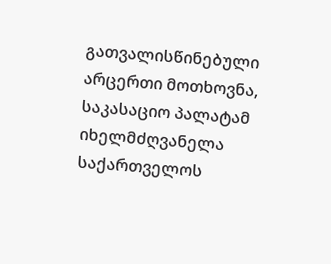გათვალისწინებული არცერთი მოთხოვნა, საკასაციო პალატამ იხელმძღვანელა საქართველოს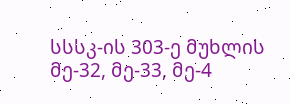სსსკ-ის 303-ე მუხლის მე-32, მე-33, მე-4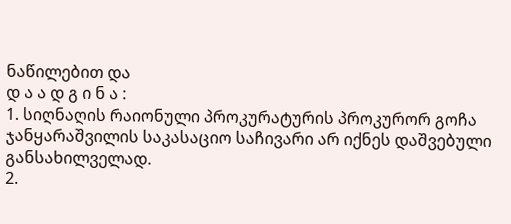ნაწილებით და
დ ა ა დ გ ი ნ ა :
1. სიღნაღის რაიონული პროკურატურის პროკურორ გოჩა ჯანყარაშვილის საკასაციო საჩივარი არ იქნეს დაშვებული განსახილველად.
2.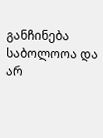განჩინება საბოლოოა და არ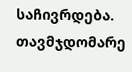საჩივრდება.
თავმჯდომარე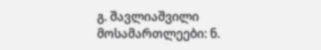გ. შავლიაშვილი
მოსამართლეები: ნ.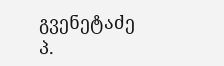გვენეტაძე
პ.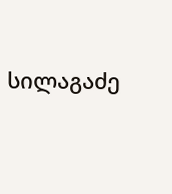სილაგაძე